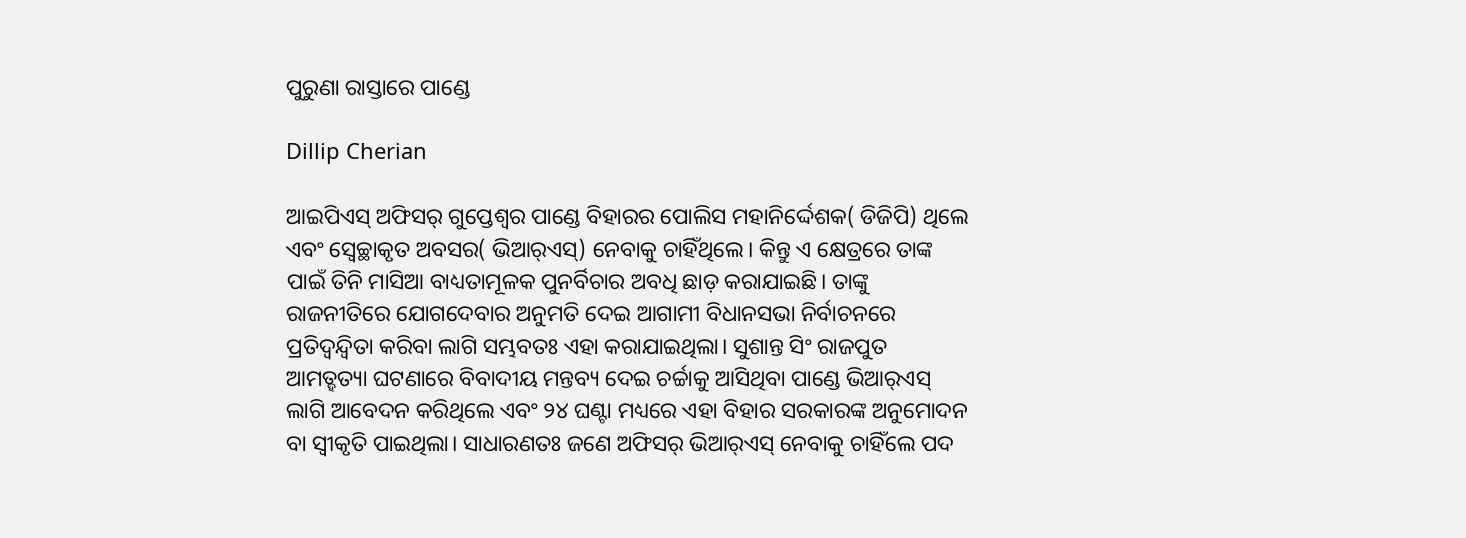ପୁରୁଣା ରାସ୍ତାରେ ପାଣ୍ଡେ

Dillip Cherian

ଆଇପିଏସ୍‌ ଅଫିସର୍‌ ଗୁପ୍ତେଶ୍ୱର ପାଣ୍ଡେ ବିହାରର ପୋଲିସ ମହାନିର୍ଦ୍ଦେଶକ( ଡିଜିପି) ଥିଲେ ଏବଂ ସ୍ବେଚ୍ଛାକୃତ ଅବସର( ଭିଆର୍‌ଏସ୍‌) ନେବାକୁ ଚାହିଁଥିଲେ। କିନ୍ତୁ ଏ କ୍ଷେତ୍ରରେ ତାଙ୍କ ପାଇଁ ତିନି ମାସିଆ ବାଧ୍ୟତାମୂଳକ ପୁନର୍ବିଚାର ଅବଧି ଛାଡ଼ କରାଯାଇଛି। ତାଙ୍କୁ ରାଜନୀତିରେ ଯୋଗଦେବାର ଅନୁମତି ଦେଇ ଆଗାମୀ ବିଧାନସଭା ନିର୍ବାଚନରେ ପ୍ରତିଦ୍ୱନ୍ଦ୍ୱିତା କରିବା ଲାଗି ସମ୍ଭବତଃ ଏହା କରାଯାଇଥିଲା। ସୁଶାନ୍ତ ସିଂ ରାଜପୁତ ଆମତ୍ହତ୍ୟା ଘଟଣାରେ ବିବାଦୀୟ ମନ୍ତବ୍ୟ ଦେଇ ଚର୍ଚ୍ଚାକୁ ଆସିଥିବା ପାଣ୍ଡେ ଭିଆର୍‌ଏସ୍‌ ଲାଗି ଆବେଦନ କରିଥିଲେ ଏବଂ ୨୪ ଘଣ୍ଟା ମଧ୍ୟରେ ଏହା ବିହାର ସରକାରଙ୍କ ଅନୁମୋଦନ ବା ସ୍ବୀକୃତି ପାଇଥିଲା। ସାଧାରଣତଃ ଜଣେ ଅଫିସର୍‌ ଭିଆର୍‌ଏସ୍‌ ନେବାକୁ ଚାହିଁଲେ ପଦ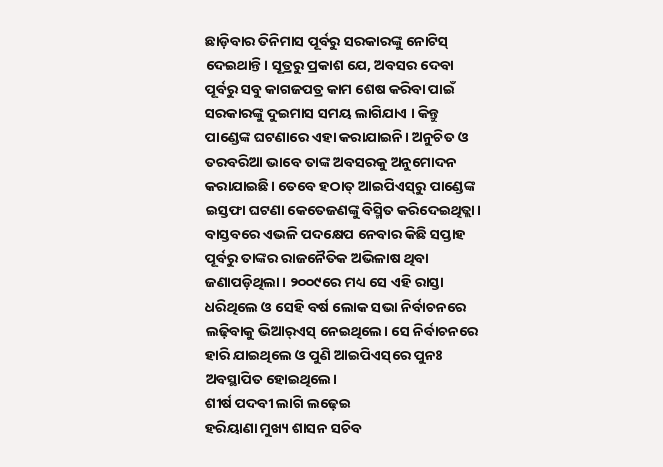ଛାଡ଼ିବାର ତିନିମାସ ପୂର୍ବରୁ ସରକାରଙ୍କୁ ନୋଟିସ୍‌ ଦେଇଥାନ୍ତି। ସୂତ୍ରରୁ ପ୍ରକାଶ ଯେ, ଅବସର ଦେବା ପୂର୍ବରୁ ସବୁ କାଗଜପତ୍ର କାମ ଶେଷ କରିବା ପାଇଁ ସରକାରଙ୍କୁ ଦୁଇମାସ ସମୟ ଲାଗିଯାଏ । କିନ୍ତୁ ପାଣ୍ଡେଙ୍କ ଘଟଣାରେ ଏହା କରାଯାଇନି। ଅନୁଚିତ ଓ ତରବରିଆ ଭାବେ ତାଙ୍କ ଅବସରକୁ ଅନୁମୋଦନ କରାଯାଇଛି। ତେବେ ହଠାତ୍‌ ଆଇପିଏସ୍‌ରୁ ପାଣ୍ଡେଙ୍କ ଇସ୍ତଫା ଘଟଣା କେତେଜଣଙ୍କୁ ବିସ୍ମିତ କରିଦେଇଥିତ୍ଲା। ବାସ୍ତବରେ ଏଭଳି ପଦକ୍ଷେପ ନେବାର କିଛି ସପ୍ତାହ ପୂର୍ବରୁ ତାଙ୍କର ରାଜନୈତିକ ଅଭିଳାଷ ଥିବା ଜଣାପଡ଼ିଥିଲା। ୨୦୦୯ରେ ମଧ୍ୟ ସେ ଏହି ରାସ୍ତା ଧରିଥିଲେ ଓ ସେହି ବର୍ଷ ଲୋକ ସଭା ନିର୍ବାଚନରେ ଲଢ଼ିବାକୁ ଭିଆର୍‌ଏସ୍‌ ନେଇଥିଲେ। ସେ ନିର୍ବାଚନରେ ହାରି ଯାଇଥିଲେ ଓ ପୁଣି ଆଇପିଏସ୍‌ରେ ପୁନଃ ଅବସ୍ଥାପିତ ହୋଇଥିଲେ।
ଶୀର୍ଷ ପଦବୀ ଲାଗି ଲଢ଼େଇ
ହରିୟାଣା ମୁଖ୍ୟ ଶାସନ ସଚିବ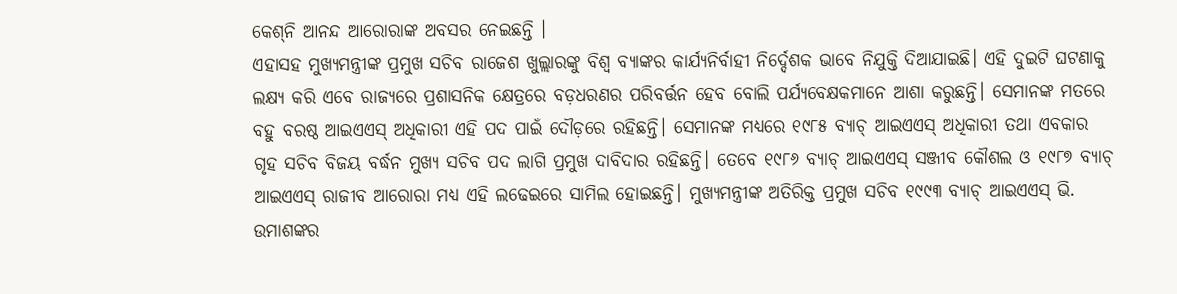କେଶ୍‌ନି ଆନନ୍ଦ ଆରୋରାଙ୍କ ଅବସର ନେଇଛନ୍ତି ।
ଏହାସହ ମୁଖ୍ୟମନ୍ତ୍ରୀଙ୍କ ପ୍ରମୁଖ ସଚିବ ରାଜେଶ ଖୁଲ୍ଲାରଙ୍କୁ ବିଶ୍ୱ ବ୍ୟାଙ୍କର କାର୍ଯ୍ୟନିର୍ବାହୀ ନିର୍ଦ୍ଦେଶକ ଭାବେ ନିଯୁକ୍ତି ଦିଆଯାଇଛି। ଏହି ଦୁଇଟି ଘଟଣାକୁ ଲକ୍ଷ୍ୟ କରି ଏବେ ରାଜ୍ୟରେ ପ୍ରଶାସନିକ କ୍ଷେତ୍ରରେ ବଡ଼ଧରଣର ପରିବର୍ତ୍ତନ ହେବ ବୋଲି ପର୍ଯ୍ୟବେକ୍ଷକମାନେ ଆଶା କରୁଛନ୍ତି। ସେମାନଙ୍କ ମତରେ ବହୁ ବରଷ୍ଠ ଆଇଏଏସ୍‌ ଅଧିକାରୀ ଏହି ପଦ ପାଇଁ ଦୌଡ଼ରେ ରହିଛନ୍ତି। ସେମାନଙ୍କ ମଧ୍ୟରେ ୧୯୮୫ ବ୍ୟାଚ୍‌ ଆଇଏଏସ୍‌ ଅଧିକାରୀ ତଥା ଏବକାର ଗୃହ ସଚିବ ବିଜୟ ବର୍ଦ୍ଧନ ମୁଖ୍ୟ ସଚିବ ପଦ ଲାଗି ପ୍ରମୁଖ ଦାବିଦାର ରହିଛନ୍ତି। ତେବେ ୧୯୮୬ ବ୍ୟାଚ୍‌ ଆଇଏଏସ୍‌ ସଞ୍ଜୀବ କୌଶଲ ଓ ୧୯୮୭ ବ୍ୟାଚ୍‌ ଆଇଏଏସ୍‌ ରାଜୀବ ଆରୋରା ମଧ୍ୟ ଏହି ଲଢେଇରେ ସାମିଲ ହୋଇଛନ୍ତି। ମୁଖ୍ୟମନ୍ତ୍ରୀଙ୍କ ଅତିରିକ୍ତ ପ୍ରମୁଖ ସଚିବ ୧୯୯୩ ବ୍ୟାଚ୍‌ ଆଇଏଏସ୍‌ ଭି. ଉମାଶଙ୍କର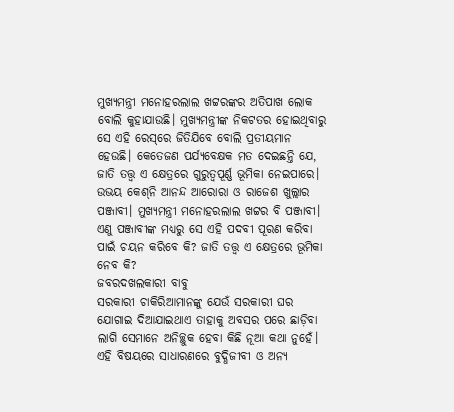ମୁଖ୍ୟମନ୍ତ୍ରୀ ମନୋହରଲାଲ ଖଟ୍ଟରଙ୍କର ଅତିପାଖ ଲୋକ ବୋଲି କୁହାଯାଉଛି। ମୁଖ୍ୟମନ୍ତ୍ରୀଙ୍କ ନିକଟତର ହୋଇଥିବାରୁ ସେ ଏହି ରେସ୍‌ରେ ଜିତିଯିବେ ବୋଲି ପ୍ରତୀୟମାନ ହେଉଛି। କେତେଜଣ ପର୍ଯ୍ୟବେକ୍ଷକ ମତ ଦେଇଛନ୍ତି ଯେ, ଜାତି ତତ୍ତ୍ୱ ଏ କ୍ଷେତ୍ରରେ ଗୁରୁତ୍ୱପୂର୍ଣ୍ଣ ଭୂମିକା ନେଇପାରେ। ଉଭୟ କେଶ୍‌ନି ଆନନ୍ଦ ଆରୋରା ଓ ରାଜେଶ ଖୁଲ୍ଲାର ପଞ୍ଜାବୀ। ମୁଖ୍ୟମନ୍ତ୍ରୀ ମନୋହରଲାଲ ଖଟ୍ଟର ବି ପଞ୍ଜାବୀ। ଏଣୁ ପଞ୍ଜାବୀଙ୍କ ମଧ୍ୟରୁ ସେ ଏହି ପଦବୀ ପୂରଣ କରିବା ପାଇଁ ଚୟନ କରିବେ କି? ଜାତି ତତ୍ତ୍ୱ ଏ କ୍ଷେତ୍ରରେ ଭୂମିକା ନେବ କି?
ଜବରଦଖଲକାରୀ ବାବୁ
ସରକାରୀ ଚାକିରିଆମାନଙ୍କୁ ଯେଉଁ ସରକାରୀ ଘର ଯୋଗାଇ ଦିଆଯାଇଥାଏ ତାହାକୁ ଅବସର ପରେ ଛାଡ଼ିବା ଲାଗି ସେମାନେ ଅନିଚ୍ଛୁକ ହେବା କିଛି ନୂଆ କଥା ନୁହେଁ। ଏହି ବିଷୟରେ ସାଧାରଣରେ ବୁଦ୍ଧିଜୀବୀ ଓ ଅନ୍ୟ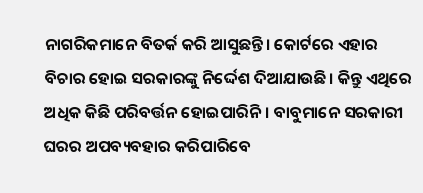ନାଗରିକମାନେ ବିତର୍କ କରି ଆସୁଛନ୍ତି। କୋର୍ଟରେ ଏହାର ବିଚାର ହୋଇ ସରକାରଙ୍କୁ ନିର୍ଦ୍ଦେଶ ଦିଆଯାଉଛି। କିନ୍ତୁ ଏଥିରେ ଅଧିକ କିଛି ପରିବର୍ତ୍ତନ ହୋଇପାରିନି। ବାବୁମାନେ ସରକାରୀ ଘରର ଅପବ୍ୟବହାର କରିପାରିବେ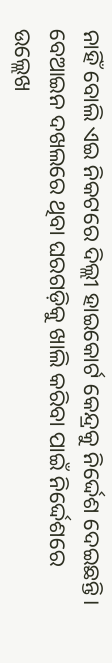ନାହିଁ ବୋଲି ଏଇ ନିକଟରେ ଦିଲ୍ଲୀ ହାଇକୋର୍ଟ କେନ୍ଦ୍ରକୁ ନିର୍ଦ୍ଦେଶ ଦେଇଛନ୍ତି। ବେଆଇନ ଦଖଲରେ ଥିବା ଘରଗଡ଼ିକୁ ଖାଲି କରିବା ପାଇଁ ନିର୍ଦ୍ଦେଶରେ ଉଲ୍ଲେଖ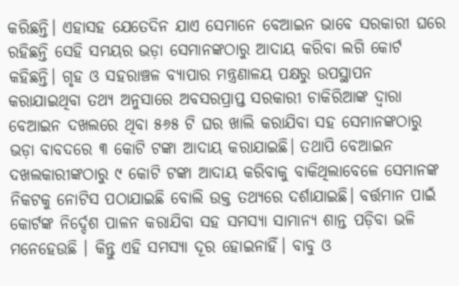କରିଛନ୍ତି। ଏହାସହ ଯେତେଦିନ ଯାଏ ସେମାନେ ବେଆଇନ ଭାବେ ସରକାରୀ ଘରେ ରହିଛନ୍ତି ସେହି ସମୟର ଭଡ଼ା ସେମାନଙ୍କଠାରୁ ଆଦାୟ କରିବା ଲଗି କୋର୍ଟ କହିଛନ୍ତି। ଗୃହ ଓ ସହରାଞ୍ଚଳ ବ୍ୟାପାର ମନ୍ତ୍ରଣାଳୟ ପକ୍ଷରୁ ଉପସ୍ଥାପନ କରାଯାଇଥିବା ତଥ୍ୟ ଅନୁସାରେ ଅବସରପ୍ରାପ୍ତ ସରକାରୀ ଚାକିରିଆଙ୍କ ଦ୍ୱାରା ବେଆଇନ ଦଖଲରେ ଥିବା ୫୬୫ ଟି ଘର ଖାଲି କରାଯିବା ସହ ସେମାନଙ୍କଠାରୁ ଭଡ଼ା ବାବଦରେ ୩ କୋଟି ଟଙ୍କା ଆଦାୟ କରାଯାଇଛି। ତଥାପି ବେଆଇନ ଦଖଲକାରୀଙ୍କଠାରୁ ୯ କୋଟି ଟଙ୍କା ଆଦାୟ କରିବାକୁ ବାକିଥିଲାବେଳେ ସେମାନଙ୍କ ନିକଟକୁ ନୋଟିସ ପଠାଯାଇଛି ବୋଲି ଉକ୍ତ ତଥ୍ୟରେ ଦର୍ଶାଯାଇଛି। ବର୍ତ୍ତମାନ ପାଇଁ କୋର୍ଟଙ୍କ ନିର୍ଦ୍ଦେଶ ପାଳନ କରାଯିବା ସହ ସମସ୍ୟା ସାମାନ୍ୟ ଶାନ୍ତ ପଡ଼ିବା ଭଳି ମନେହେଉଛି । କିନ୍ତୁ ଏହି ସମସ୍ୟା ଦୂର ହୋଇନାହିଁ। ବାବୁ ଓ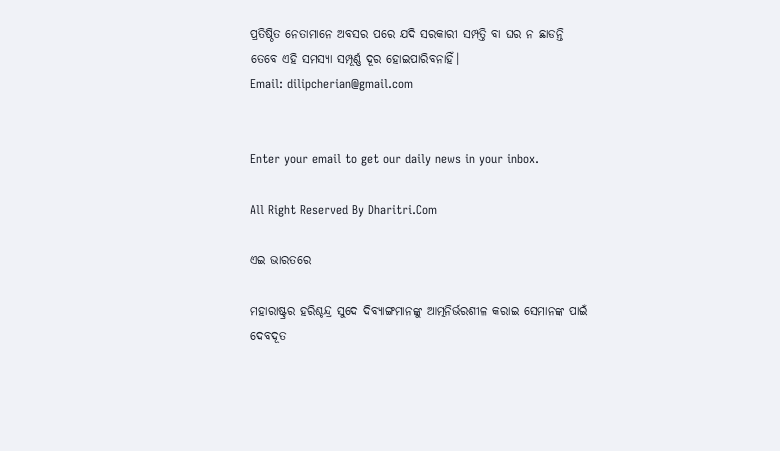ପ୍ରତିଷ୍ଠିତ ନେତାମାନେ ଅବସର ପରେ ଯଦି ସରକାରୀ ସମ୍ପତ୍ତି ବା ଘର ନ ଛାଡନ୍ତି ତେବେ ଏହି ସମସ୍ୟା ସମ୍ପୂର୍ଣ୍ଣ ଦୂର ହୋଇପାରିବନାହିଁ।
Email: dilipcherian@gmail.com


Enter your email to get our daily news in your inbox.

All Right Reserved By Dharitri.Com

ଏଇ ଭାରତରେ

ମହାରାଷ୍ଟ୍ରର ହରିଶ୍ଚନ୍ଦ୍ର ସୁଦେ ଦିବ୍ୟାଙ୍ଗମାନଙ୍କୁ ଆତ୍ମନିର୍ଭରଶୀଳ କରାଇ ସେମାନଙ୍କ ପାଇଁ ଦେବଦୂତ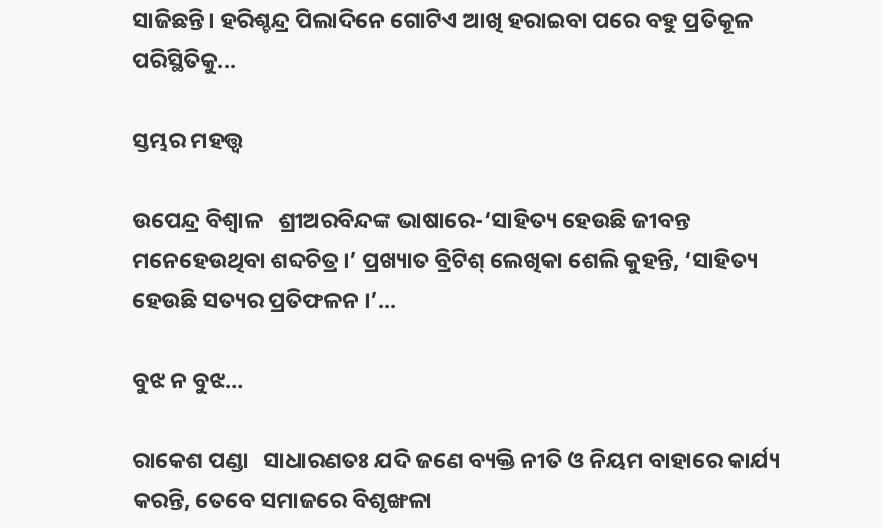ସାଜିଛନ୍ତି। ହରିଶ୍ଚନ୍ଦ୍ର ପିଲାଦିନେ ଗୋଟିଏ ଆଖି ହରାଇବା ପରେ ବହୁ ପ୍ରତିକୂଳ ପରିସ୍ଥିତିକୁ...

ସ୍ତମ୍ଭର ମହତ୍ତ୍ୱ

ଉପେନ୍ଦ୍ର ବିଶ୍ୱାଳ   ଶ୍ରୀଅରବିନ୍ଦଙ୍କ ଭାଷାରେ-‘ସାହିତ୍ୟ ହେଉଛି ଜୀବନ୍ତ ମନେହେଉଥିବା ଶବ୍ଦଚିତ୍ର।’ ପ୍ରଖ୍ୟାତ ବ୍ରିଟିଶ୍‌ ଲେଖିକା ଶେଲି କୁହନ୍ତି, ‘ସାହିତ୍ୟ ହେଉଛି ସତ୍ୟର ପ୍ରତିଫଳନ ।’...

ବୁଝ ନ ବୁଝ…

ରାକେଶ ପଣ୍ଡା   ସାଧାରଣତଃ ଯଦି ଜଣେ ବ୍ୟକ୍ତି ନୀତି ଓ ନିୟମ ବାହାରେ କାର୍ଯ୍ୟ କରନ୍ତି, ତେବେ ସମାଜରେ ବିଶୃଙ୍ଖଳା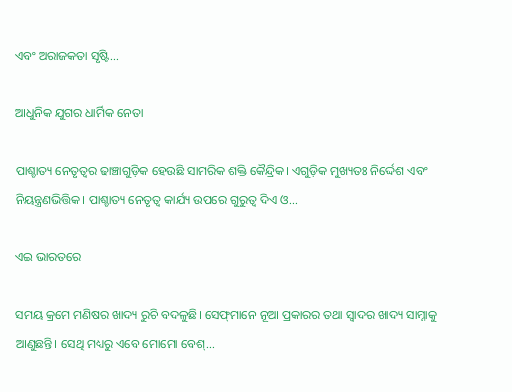ଏବଂ ଅରାଜକତା ସୃଷ୍ଟି...

ଆଧୁନିକ ଯୁଗର ଧାର୍ମିକ ନେତା

ପାଶ୍ଚାତ୍ୟ ନେତୃତ୍ୱର ଢାଞ୍ଚାଗୁଡ଼ିକ ହେଉଛି ସାମରିକ ଶକ୍ତି କୈନ୍ଦ୍ରିକ। ଏଗୁଡ଼ିକ ମୁଖ୍ୟତଃ ନିର୍ଦ୍ଦେଶ ଏବଂ ନିୟନ୍ତ୍ରଣଭିତ୍ତିକ। ପାଶ୍ଚାତ୍ୟ ନେତୃତ୍ୱ କାର୍ଯ୍ୟ ଉପରେ ଗୁରୁତ୍ୱ ଦିଏ ଓ...

ଏଇ ଭାରତରେ

ସମୟ କ୍ରମେ ମଣିଷର ଖାଦ୍ୟ ରୁଚି ବଦଳୁଛି। ସେଫ୍‌ମାନେ ନୂଆ ପ୍ରକାରର ତଥା ସ୍ବାଦର ଖାଦ୍ୟ ସାମ୍ନାକୁ ଆଣୁଛନ୍ତି। ସେଥି ମଧ୍ୟରୁ ଏବେ ମୋମୋ ବେଶ୍‌...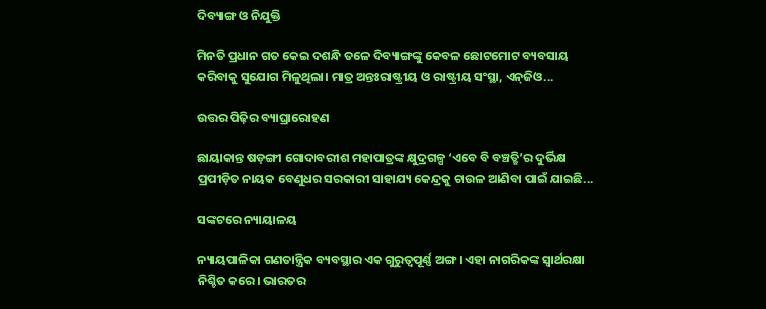ଦିବ୍ୟାଙ୍ଗ ଓ ନିଯୁକ୍ତି

ମିନତି ପ୍ରଧାନ ଗତ କେଇ ଦଶନ୍ଧି ତଳେ ଦିବ୍ୟାଙ୍ଗଙ୍କୁ କେବଳ ଛୋଟମୋଟ ବ୍ୟବସାୟ କରିବାକୁ ସୁଯୋଗ ମିଳୁଥିଲା। ମାତ୍ର ଅନ୍ତଃରାଷ୍ଟ୍ରୀୟ ଓ ରାଷ୍ଟ୍ରୀୟ ସଂସ୍ଥା, ଏନ୍‌ଜିଓ...

ଉତ୍ତର ପିଢ଼ିର ବ୍ୟାଘ୍ରାରୋହଣ

ଛାୟାକାନ୍ତ ଷଡ଼ଙ୍ଗୀ ଗୋଦାବରୀଶ ମହାପାତ୍ରଙ୍କ କ୍ଷୁଦ୍ରଗଳ୍ପ ‘ଏବେ ବି ବଞ୍ଚତ୍ଛି’ର ଦୁର୍ଭିକ୍ଷ ପ୍ରପୀଡ଼ିତ ନାୟକ ବେଣୁଧର ସରକାରୀ ସାହାଯ୍ୟ କେନ୍ଦ୍ରକୁ ଚାଉଳ ଆଣିବା ପାଇଁ ଯାଇଛି...

ସଙ୍କଟରେ ନ୍ୟାୟାଳୟ

ନ୍ୟାୟପାଳିକା ଗଣତାନ୍ତ୍ରିକ ବ୍ୟବସ୍ଥାର ଏକ ଗୁରୁତ୍ୱପୂର୍ଣ୍ଣ ଅଙ୍ଗ। ଏହା ନାଗରିକଙ୍କ ସ୍ବାର୍ଥରକ୍ଷା ନିଶ୍ଚିତ କରେ। ଭାରତର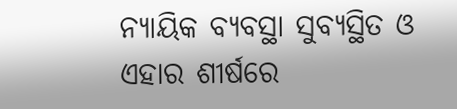ନ୍ୟାୟିକ ବ୍ୟବସ୍ଥା ସୁବ୍ୟସ୍ଥିତ ଓ ଏହାର ଶୀର୍ଷରେ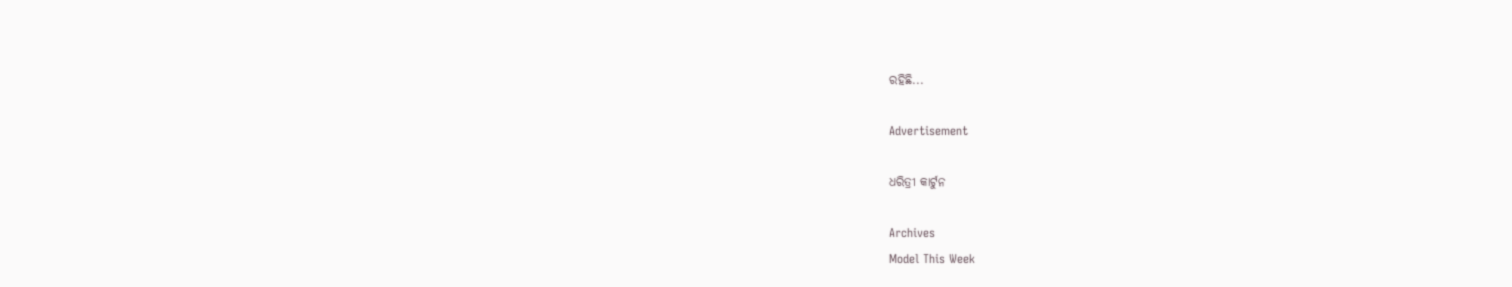ରହିଛି...

Advertisement

ଧରିତ୍ରୀ କାର୍ଟୁନ

Archives
Model This Week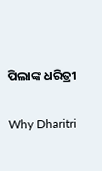ପିଲାଙ୍କ ଧରିତ୍ରୀ

Why Dharitri